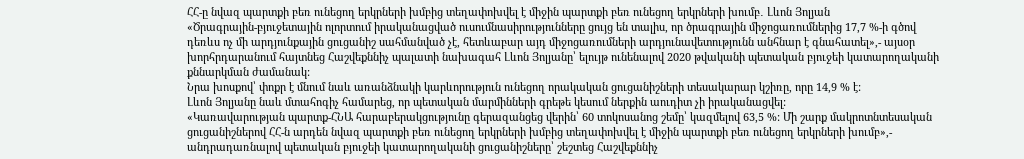ՀՀ-ը նվազ պարտքի բեռ ունեցող երկրների խմբից տեղափոխվել է միջին պարտքի բեռ ունեցող երկրների խումբ․ Լևոն Յոլյան
«Ծրագրային-բյուջետային ոլորտում իրականացված ուսումնասիրությունները ցույց են տալիս, որ ծրագրային միջոցառումներից 17,7 %-ի գծով դեռևս ոչ մի արդյունքային ցուցանիշ սահմանված չէ, հետևաբար այդ միջոցառումների արդյունավետությունն անհնար է գնահատել»,- այսօր խորհրդարանում հայտնեց Հաշվեքննիչ պալատի նախագահ Լևոն Յոլյանը՝ ելույթ ունենալով 2020 թվականի պետական բյուջեի կատարողականի քննարկման ժամանակ:
Նրա խոսքով՝ փոքր է մնում նաև առանձնակի կարևորություն ունեցող որակական ցուցանիշների տեսակարար կշիռը, որը 14,9 % է:
Լևոն Յոլյանը նաև մտահոգիչ համարեց, որ պետական մարմինների գրեթե կեսում ներքին աուդիտ չի իրականացվել:
«Կառավարության պարտք-ՀՆԱ հարաբերակցությունը գերազանցեց վերին՝ 60 տոկոսանոց շեմը՝ կազմելով 63,5 %: Մի շարք մակրոտնտեսական ցուցանիշներով ՀՀ-ն արդեն նվազ պարտքի բեռ ունեցող երկրների խմբից տեղափոխվել է միջին պարտքի բեռ ունեցող երկրների խումբ»,- անդրադառնալով պետական բյուջեի կատարողականի ցուցանիշները՝ շեշտեց Հաշվեքննիչ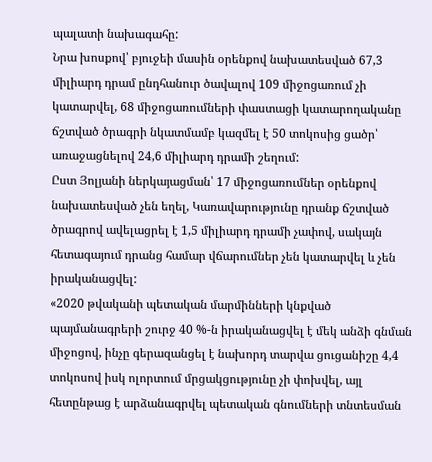պալատի նախագահը:
Նրա խոսքով՝ բյուջեի մասին օրենքով նախատեսված 67,3 միլիարդ դրամ ընդհանուր ծավալով 109 միջոցառում չի կատարվել, 68 միջոցառումների փաստացի կատարողականը ճշտված ծրագրի նկատմամբ կազմել է 50 տոկոսից ցածր՝ առաջացնելով 24,6 միլիարդ դրամի շեղում:
Ըստ Յոլյանի ներկայացման՝ 17 միջոցառումներ օրենքով նախատեսված չեն եղել, Կառավարությունը դրանք ճշտված ծրագրով ավելացրել է 1,5 միլիարդ դրամի չափով, սակայն հետագայում դրանց համար վճարումներ չեն կատարվել և չեն իրականացվել:
«2020 թվականի պետական մարմինների կնքված պայմանագրերի շուրջ 40 %-ն իրականացվել է մեկ անձի գնման միջոցով, ինչը գերազանցել է նախորդ տարվա ցուցանիշը 4,4 տոկոսով իսկ ոլորտում մրցակցությունը չի փոխվել, այլ հետընթաց է արձանագրվել պետական գնումների տնտեսման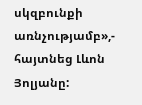սկզբունքի առնչությամբ»,- հայտնեց Լևոն Յոլյանը: